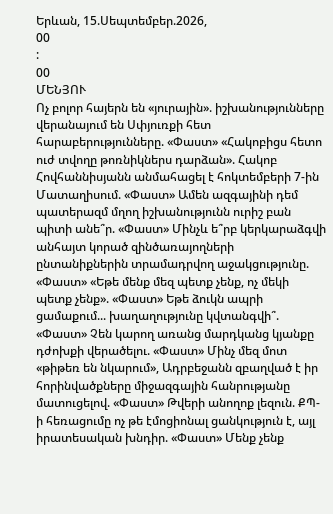Երևան, 15.Սեպտեմբեր.2026,
00
:
00
ՄԵՆՅՈՒ
Ոչ բոլոր հայերն են «յուրային». իշխանությունները վերանայում են Սփյուռքի հետ հարաբերությունները. «Փաստ» «Հակոբիցս հետո ուժ տվողը թոռնիկներս դարձան». Հակոբ Հովհաննիսյանն անմահացել է հոկտեմբերի 7-ին Մատաղիսում. «Փաստ» Ամեն ազգայինի դեմ պատերազմ մղող իշխանությունն ուրիշ բան պիտի անե՞ր. «Փաստ» Մինչև ե՞րբ կերկարաձգվի անհայտ կորած զինծառայողների ընտանիքներին տրամադրվող աջակցությունը. «Փաստ» «Եթե մենք մեզ պետք չենք, ոչ մեկի պետք չենք». «Փաստ» Եթե ձուկն ապրի ցամաքում... խաղաղությունը կվտանգվի՞. «Փաստ» Չեն կարող առանց մարդկանց կյանքը դժոխքի վերածելու. «Փաստ» Մինչ մեզ մոտ «թիթեռ են նկարում», Ադրբեջանն զբաղված է իր հորինվածքները միջազգային հանրությանը մատուցելով. «Փաստ» Թվերի անողոք լեզուն. ՔՊ-ի հեռացումը ոչ թե էմոցիոնալ ցանկություն է, այլ իրատեսական խնդիր. «Փաստ» Մենք չենք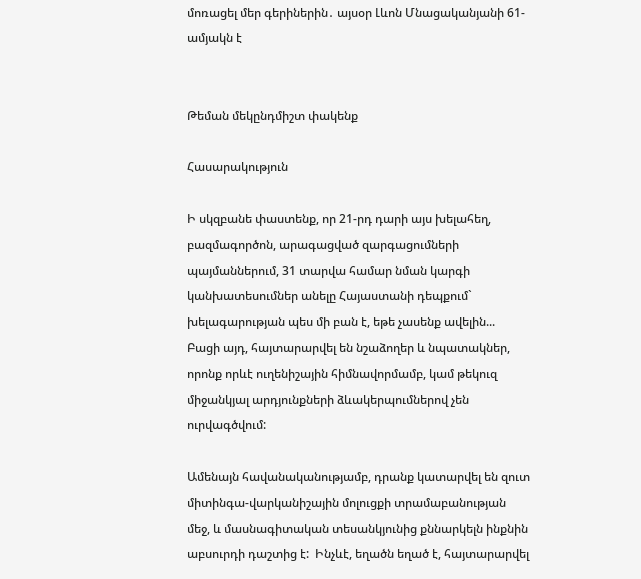մոռացել մեր գերիներին․ այսօր Լևոն Մնացականյանի 61-ամյակն է


Թեման մեկընդմիշտ փակենք

Հասարակություն

Ի սկզբանե փաստենք, որ 21-րդ դարի այս խելահեղ, բազմագործոն, արագացված զարգացումների պայմաններում, 31 տարվա համար նման կարգի կանխատեսումներ անելը Հայաստանի դեպքում` խելագարության պես մի բան է, եթե չասենք ավելին...  Բացի այդ, հայտարարվել են նշաձողեր և նպատակներ, որոնք որևէ ուղենիշային հիմնավորմամբ, կամ թեկուզ միջանկյալ արդյունքների ձևակերպումներով չեն ուրվագծվում:

Ամենայն հավանականությամբ, դրանք կատարվել են զուտ միտինգա-վարկանիշային մոլուցքի տրամաբանության մեջ, և մասնագիտական տեսանկյունից քննարկելն ինքնին աբսուրդի դաշտից է:  Ինչևէ, եղածն եղած է, հայտարարվել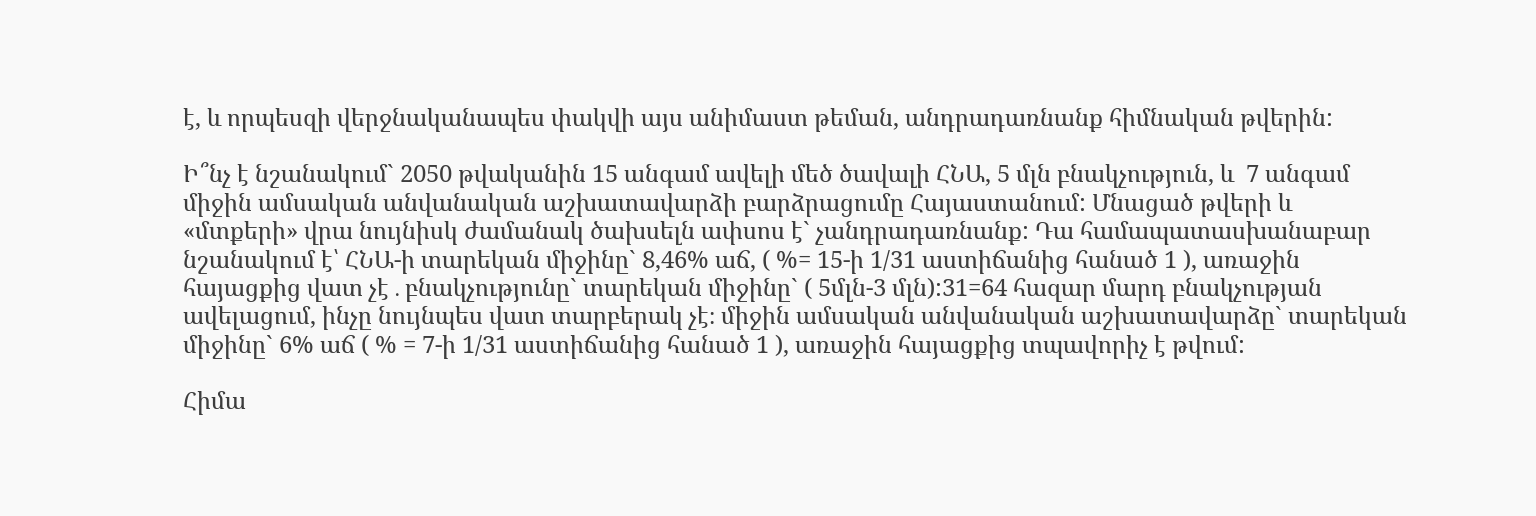է, և որպեսզի վերջնականապես փակվի այս անիմաստ թեման, անդրադառնանք հիմնական թվերին:

Ի՞նչ է նշանակում` 2050 թվականին 15 անգամ ավելի մեծ ծավալի ՀՆԱ, 5 մլն բնակչություն, և  7 անգամ միջին ամսական անվանական աշխատավարձի բարձրացումը Հայաստանում: Մնացած թվերի և «մտքերի» վրա նույնիսկ ժամանակ ծախսելն ափսոս է` չանդրադառնանք: Դա համապատասխանաբար նշանակում է՝ ՀՆԱ-ի տարեկան միջինը` 8,46% աճ, ( %= 15-ի 1/31 աստիճանից հանած 1 ), առաջին հայացքից վատ չէ․բնակչությունը` տարեկան միջինը` ( 5մլն-3 մլն):31=64 հազար մարդ բնակչության ավելացում, ինչը նույնպես վատ տարբերակ չէ։ միջին ամսական անվանական աշխատավարձը` տարեկան միջինը` 6% աճ ( % = 7-ի 1/31 աստիճանից հանած 1 ), առաջին հայացքից տպավորիչ է թվում:

Հիմա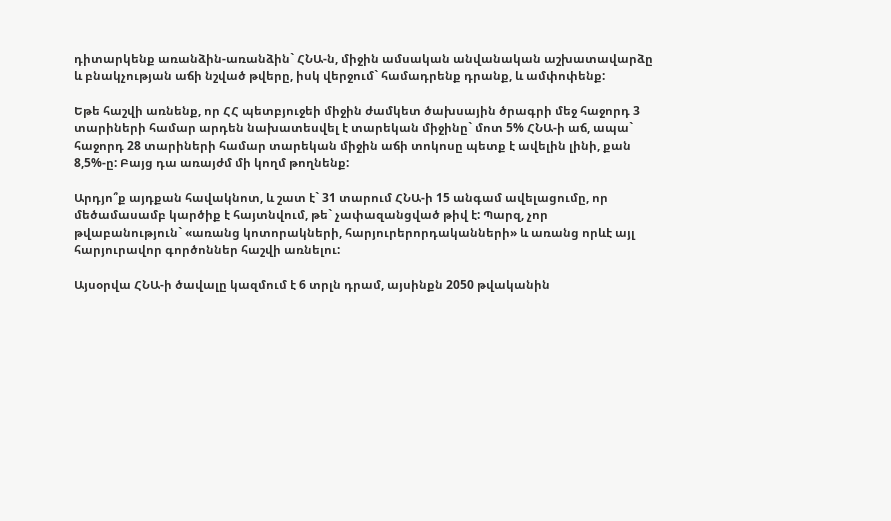դիտարկենք առանձին-առանձին` ՀՆԱ-ն, միջին ամսական անվանական աշխատավարձը և բնակչության աճի նշված թվերը, իսկ վերջում` համադրենք դրանք, և ամփոփենք:

Եթե հաշվի առնենք, որ ՀՀ պետբյուջեի միջին ժամկետ ծախսային ծրագրի մեջ հաջորդ 3 տարիների համար արդեն նախատեսվել է տարեկան միջինը` մոտ 5% ՀՆԱ-ի աճ, ապա` հաջորդ 28 տարիների համար տարեկան միջին աճի տոկոսը պետք է ավելին լինի, քան 8,5%-ը: Բայց դա առայժմ մի կողմ թողնենք:

Արդյո՞ք այդքան հավակնոտ, և շատ է` 31 տարում ՀՆԱ-ի 15 անգամ ավելացումը, որ մեծամասամբ կարծիք է հայտնվում, թե` չափազանցված թիվ է: Պարզ, չոր թվաբանություն` «առանց կոտորակների, հարյուրերորդականների» և առանց որևէ այլ հարյուրավոր գործոններ հաշվի առնելու:

Այսօրվա ՀՆԱ-ի ծավալը կազմում է 6 տրլն դրամ, այսինքն 2050 թվականին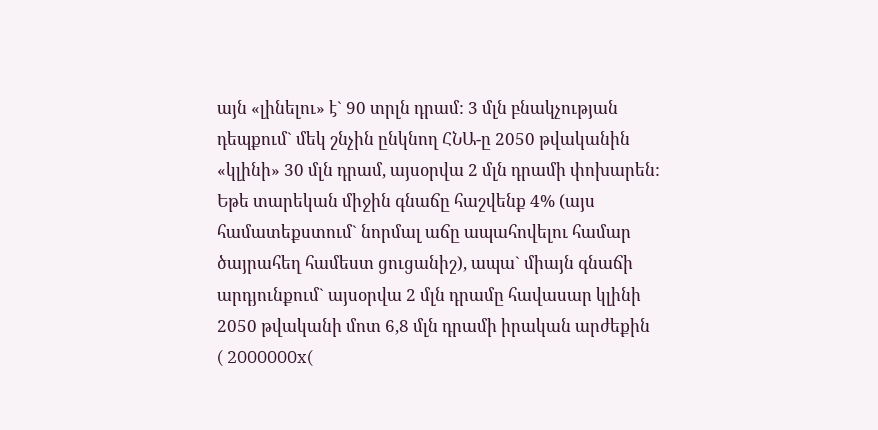այն «լինելու» է` 90 տրլն դրամ: 3 մլն բնակչության դեպքում` մեկ շնչին ընկնող ՀՆԱ-ը 2050 թվականին «կլինի» 30 մլն դրամ, այսօրվա 2 մլն դրամի փոխարեն:  Եթե տարեկան միջին գնաճը հաշվենք 4% (այս համատեքստում` նորմալ աճը ապահովելու համար ծայրահեղ համեստ ցուցանիշ), ապա` միայն գնաճի արդյունքում` այսօրվա 2 մլն դրամը հավասար կլինի 2050 թվականի մոտ 6,8 մլն դրամի իրական արժեքին  ( 2000000x(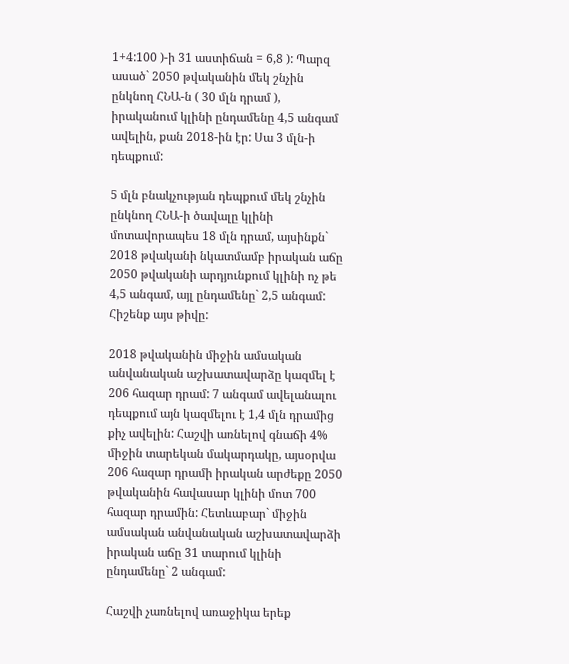1+4:100 )-ի 31 աստիճան = 6,8 ): Պարզ ասած` 2050 թվականին մեկ շնչին ընկնող ՀՆԱ-ն ( 30 մլն դրամ ), իրականում կլինի ընդամենը 4,5 անգամ ավելին, քան 2018-ին էր: Սա 3 մլն-ի դեպքում:

5 մլն բնակչության դեպքում մեկ շնչին ընկնող ՀՆԱ-ի ծավալը կլինի մոտավորապես 18 մլն դրամ, այսինքն` 2018 թվականի նկատմամբ իրական աճը 2050 թվականի արդյունքում կլինի ոչ թե 4,5 անգամ, այլ ընդամենը` 2,5 անգամ: Հիշենք այս թիվը:

2018 թվականին միջին ամսական անվանական աշխատավարձը կազմել է 206 հազար դրամ: 7 անգամ ավելանալու դեպքում այն կազմելու է 1,4 մլն դրամից քիչ ավելին: Հաշվի առնելով գնաճի 4% միջին տարեկան մակարդակը, այսօրվա 206 հազար դրամի իրական արժեքը 2050 թվականին հավասար կլինի մոտ 700 հազար դրամին: Հետևաբար` միջին ամսական անվանական աշխատավարձի իրական աճը 31 տարում կլինի ընդամենը` 2 անգամ:

Հաշվի չառնելով առաջիկա երեք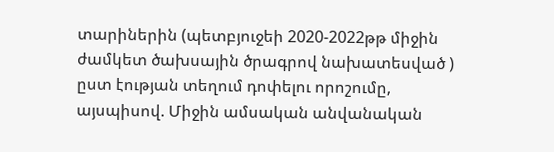տարիներին (պետբյուջեի 2020-2022թթ միջին ժամկետ ծախսային ծրագրով նախատեսված ) ըստ էության տեղում դոփելու որոշումը, այսպիսով. Միջին ամսական անվանական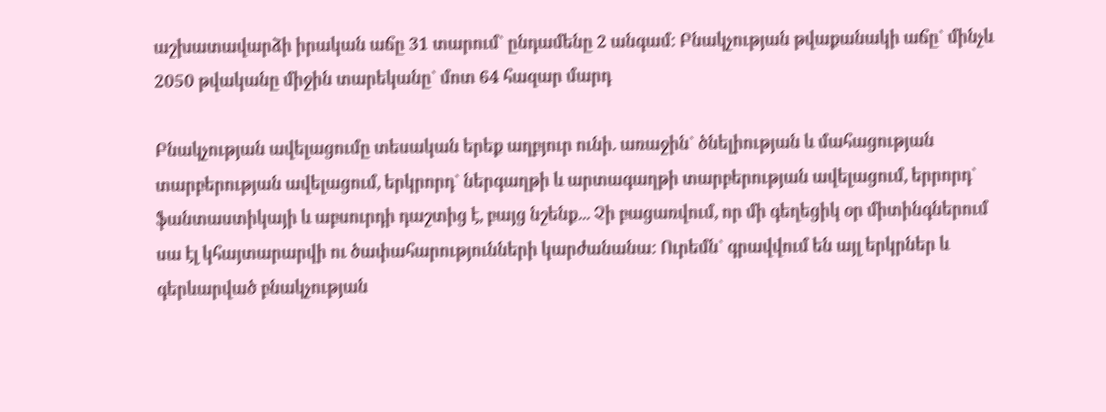աշխատավարձի իրական աճը 31 տարում` ընդամենը 2 անգամ: Բնակչության թվաքանակի աճը` մինչև 2050 թվականը միջին տարեկանը` մոտ 64 հազար մարդ

Բնակչության ավելացումը տեսական երեք աղբյուր ունի. առաջին` ծնելիության և մահացության տարբերության ավելացում, երկրորդ` ներգաղթի և արտագաղթի տարբերության ավելացում, երրորդ` ֆանտաստիկայի և աբսուրդի դաշտից է, բայց նշենք... Չի բացառվում, որ մի գեղեցիկ օր միտինգներում սա էլ կհայտարարվի ու ծափահարությունների կարժանանա: Ուրեմն` գրավվում են այլ երկրներ և գերևարված բնակչության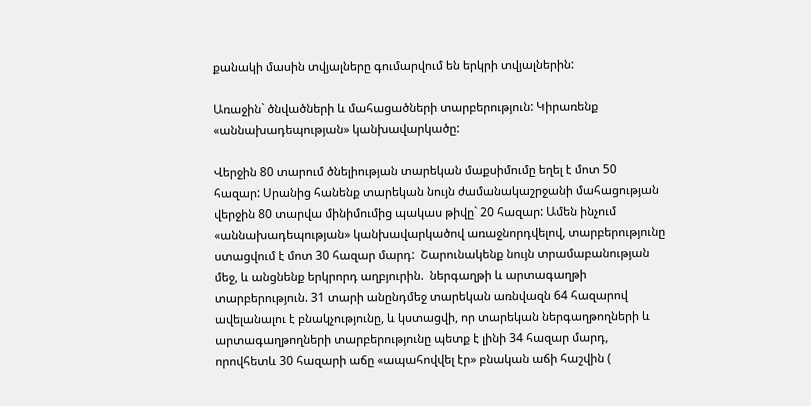քանակի մասին տվյալները գումարվում են երկրի տվյալներին:

Առաջին` ծնվածների և մահացածների տարբերություն: Կիրառենք «աննախադեպության» կանխավարկածը:

Վերջին 80 տարում ծնելիության տարեկան մաքսիմումը եղել է մոտ 50 հազար: Սրանից հանենք տարեկան նույն ժամանակաշրջանի մահացության վերջին 80 տարվա մինիմումից պակաս թիվը` 20 հազար: Ամեն ինչում «աննախադեպության» կանխավարկածով առաջնորդվելով, տարբերությունը ստացվում է մոտ 30 հազար մարդ:  Շարունակենք նույն տրամաբանության մեջ, և անցնենք երկրորդ աղբյուրին.  ներգաղթի և արտագաղթի տարբերություն. 31 տարի անընդմեջ տարեկան առնվազն 64 հազարով ավելանալու է բնակչությունը, և կստացվի, որ տարեկան ներգաղթողների և արտագաղթողների տարբերությունը պետք է լինի 34 հազար մարդ, որովհետև 30 հազարի աճը «ապահովվել էր» բնական աճի հաշվին (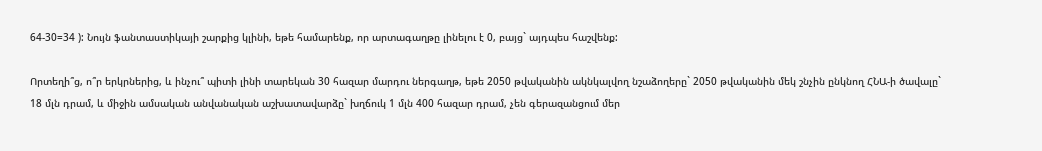64-30=34 ): Նույն ֆանտաստիկայի շարքից կլինի, եթե համարենք, որ արտագաղթը լինելու է 0, բայց` այդպես հաշվենք:

Որտեղի՞ց, ո՞ր երկրներից, և ինչու՞ պիտի լինի տարեկան 30 հազար մարդու ներգաղթ, եթե 2050 թվականին ակնկալվող նշաձողերը` 2050 թվականին մեկ շնչին ընկնող ՀՆԱ-ի ծավալը` 18 մլն դրամ, և միջին ամսական անվանական աշխատավարձը` խղճուկ 1 մլն 400 հազար դրամ, չեն գերազանցում մեր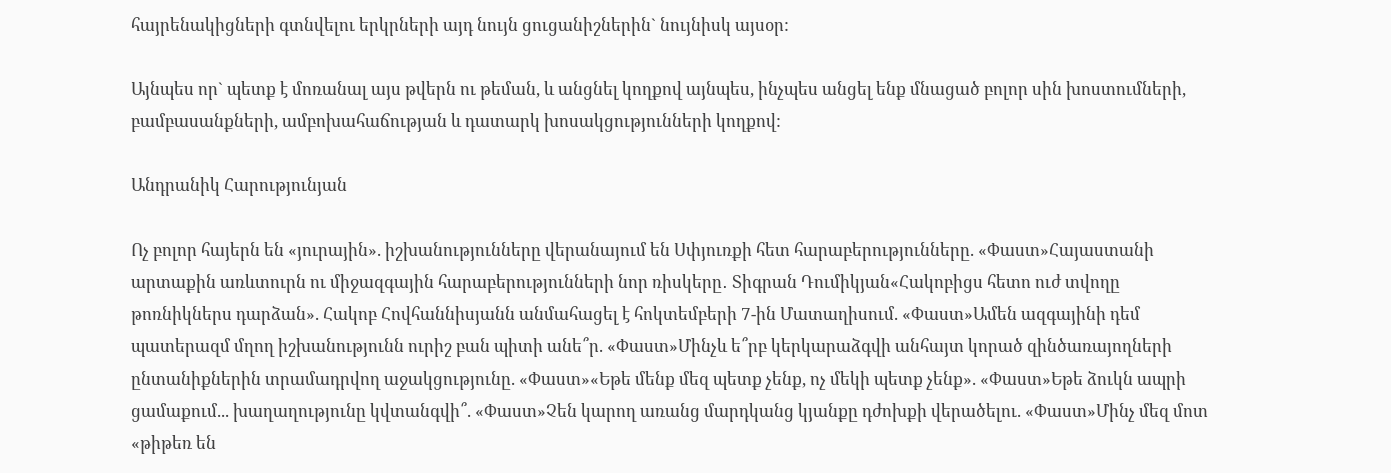հայրենակիցների գտնվելու երկրների այդ նույն ցուցանիշներին` նույնիսկ այսօր:

Այնպես որ` պետք է մոռանալ այս թվերն ու թեման, և անցնել կողքով այնպես, ինչպես անցել ենք մնացած բոլոր սին խոստումների, բամբասանքների, ամբոխահաճության և դատարկ խոսակցությունների կողքով:

Անդրանիկ Հարությունյան

Ոչ բոլոր հայերն են «յուրային». իշխանությունները վերանայում են Սփյուռքի հետ հարաբերությունները. «Փաստ»Հայաստանի արտաքին առևտուրն ու միջազգային հարաբերությունների նոր ռիսկերը․ Տիգրան Դումիկյան«Հակոբիցս հետո ուժ տվողը թոռնիկներս դարձան». Հակոբ Հովհաննիսյանն անմահացել է հոկտեմբերի 7-ին Մատաղիսում. «Փաստ»Ամեն ազգայինի դեմ պատերազմ մղող իշխանությունն ուրիշ բան պիտի անե՞ր. «Փաստ»Մինչև ե՞րբ կերկարաձգվի անհայտ կորած զինծառայողների ընտանիքներին տրամադրվող աջակցությունը. «Փաստ»«Եթե մենք մեզ պետք չենք, ոչ մեկի պետք չենք». «Փաստ»Եթե ձուկն ապրի ցամաքում... խաղաղությունը կվտանգվի՞. «Փաստ»Չեն կարող առանց մարդկանց կյանքը դժոխքի վերածելու. «Փաստ»Մինչ մեզ մոտ «թիթեռ են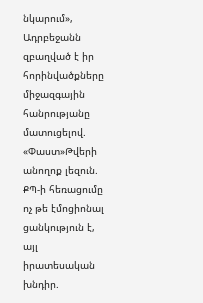նկարում», Ադրբեջանն զբաղված է իր հորինվածքները միջազգային հանրությանը մատուցելով. «Փաստ»Թվերի անողոք լեզուն. ՔՊ-ի հեռացումը ոչ թե էմոցիոնալ ցանկություն է, այլ իրատեսական խնդիր.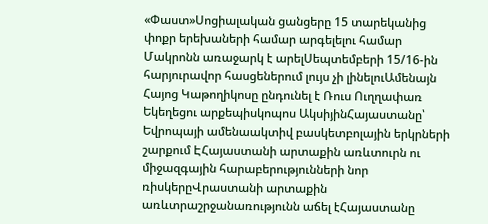«Փաստ»Սոցիալական ցանցերը 15 տարեկանից փոքր երեխաների համար արգելելու համար Մակրոնն առաջարկ է արելՍեպտեմբերի 15/16-ին հարյուրավոր հասցեներում լույս չի լինելուԱմենայն Հայոց Կաթողիկոսը ընդունել է Ռուս Ուղղափառ Եկեղեցու արքեպիսկոպոս ԱկսիյինՀայաստանը՝ Եվրոպայի ամենաակտիվ բասկետբոլային երկրների շարքում ԷՀայաստանի արտաքին առևտուրն ու միջազգային հարաբերությունների նոր ռիսկերըՎրաստանի արտաքին առևտրաշրջանառությունն աճել էՀայաստանը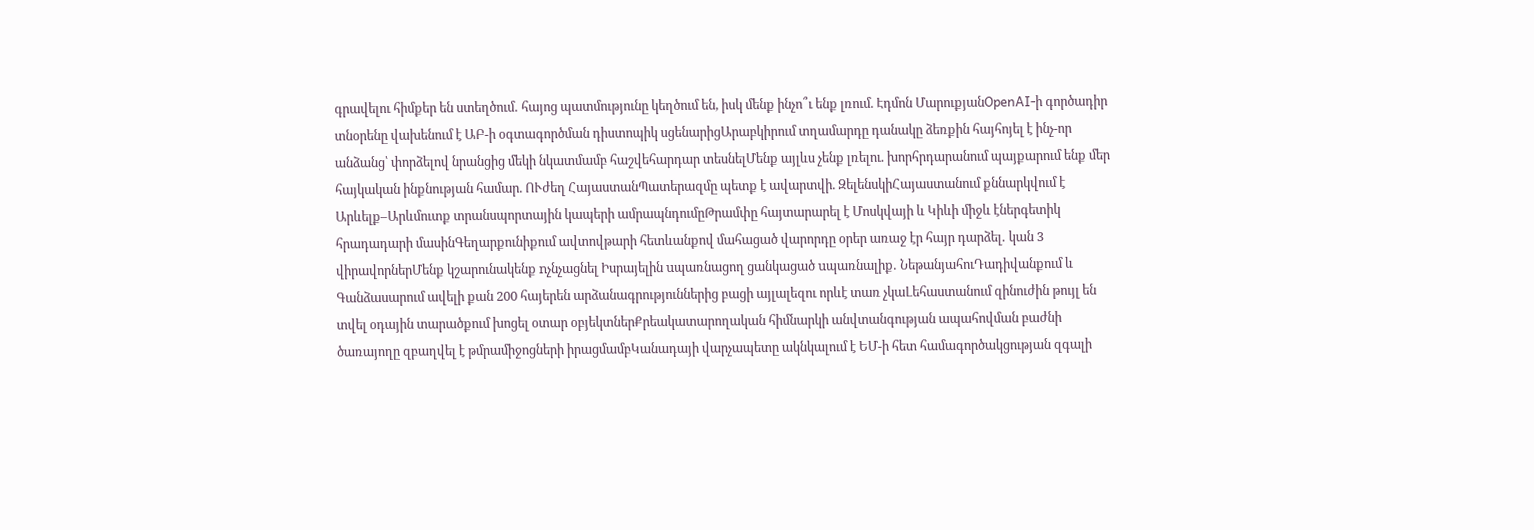գրավելու հիմքեր են ստեղծում․ հայոց պատմությունը կեղծում են, իսկ մենք ինչո՞ւ ենք լռում. Էդմոն ՄարուքյանOpenAI-ի գործադիր տնօրենը վախենում է ԱԲ-ի օգտագործման դիստոպիկ սցենարիցԱրաբկիրում տղամարդը դանակը ձեռքին հայհոյել է ինչ-որ անձանց՝ փորձելով նրանցից մեկի նկատմամբ հաշվեհարդար տեսնելՄենք այլևս չենք լռելու. խորհրդարանում պայքարում ենք մեր հայկական ինքնության համար. ՈՒժեղ ՀայաստանՊատերազմը պետք է ավարտվի. ԶելենսկիՀայաստանում քննարկվում է Արևելք–Արևմուտք տրանսպորտային կապերի ամրապնդումըԹրամփը հայտարարել է Մոսկվայի և Կիևի միջև էներգետիկ հրադադարի մասինԳեղարքունիքում ավտովթարի հետևանքով մահացած վարորդը օրեր առաջ էր հայր դարձել․ կան 3 վիրավորներՄենք կշարունակենք nչնչացնել Իսրայելին uպառնացող ցանկացած uպառնալիք․ ՆեթանյահուԴադիվանքում և Գանձասարում ավելի քան 200 հայերեն արձանագրություններից բացի այլալեզու որևէ տառ չկաԼեհաստանում զինուժին թույլ են տվել օդային տարածքում խոցել օտար օբյեկտներՔրեակատարողական հիմնարկի անվտանգության ապահովման բաժնի ծառայողը զբաղվել է թմրամիջոցների իրացմամբԿանադայի վարչապետը ակնկալում է ԵՄ-ի հետ համագործակցության զգալի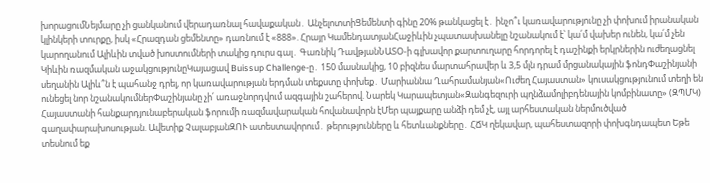խորացումՆեյմարը չի ցանկանում վերադառնալ հավաքական․ ԱնչելոտտիՑեմենտի գինը 20% թանկացել է․ ինչո՞ւ կառավարությունը չի փոխում իրանական կլինկերի տուրքը, իսկ «Հրազդան ցեմենտը» դառնում է «888». Հրայր ԿամենդատյանՀաջիևին չպատասխանելը նշանակում է՝ կա՛մ վախեր ունեն, կա՛մ չեն կարողանում Ալիևին տված խոստումների տակից դուրս գալ․ Գառնիկ ԴավթյանՆԱՏՕ-ի գլխավոր քարտուղարը հորդորել է դաշինքի երկրներին ուժեղացնել Կիևին ռազմական աջակցությունըԿայացավ Buissup Challenge-ը․ 150 մասնակից, 10 բիզնես մարտահրավեր և 3,5 մլն դրամ մրցանակային ֆոնդՓաշինյանի սեղանին Ալիև՞ն է պահանջ դրել, որ կառավարության երդման տեքստը փոխեք․ Մարիաննա Ղահրամանյան«Ուժեղ Հայաստան» կուսակցությունում տեղի են ունեցել նոր նշանակումներՓաշինյանը չի՛ առաջնորդվում ազգային շահերով. Նարեկ Կարապետյան«Զանգեզուրի պղնձամոլիբդենային կոմբինատը» (ԶՊՄԿ) Հայաստանի հանքարդյունաբերական ֆորումի ռազմավարական հովանավորն էՄեր պայքարը անձի դեմ չէ, այլ արհեստական ներմուծված գաղափարախոսության. Ավետիք ՉալաբյանԶՈՒ ատեստավորում․ թերությունները և հետևանքները․ ՀՃԿ ղեկավար, պահեստազորի փոխգնդապետ Եթե տեսնում եք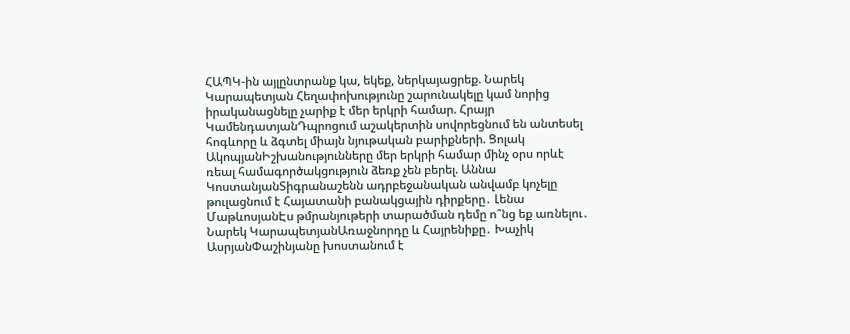ՀԱՊԿ-ին այլընտրանք կա, եկեք, ներկայացրեք. Նարեկ Կարապետյան Հեղափոխությունը շարունակելը կամ նորից իրականացնելը չարիք է մեր երկրի համար. Հրայր ԿամենդատյանԴպրոցում աշակերտին սովորեցնում են անտեսել հոգևորը և ձգտել միայն նյութական բարիքների. Ցոլակ ԱկոպյանԻշխանությունները մեր երկրի համար մինչ օրս որևէ ռեալ համագործակցություն ձեռք չեն բերել. Աննա ԿոստանյանՏիգրանաշենն ադրբեջանական անվամբ կոչելը թուլացնում է Հայատանի բանակցային դիրքերը․ Լենա ՄաթևոսյանԷս թմրանյութերի տարածման դեմը ո՞նց եք առնելու․ Նարեկ ԿարապետյանԱռաջնորդը և Հայրենիքը․ Խաչիկ ԱսրյանՓաշինյանը խոստանում է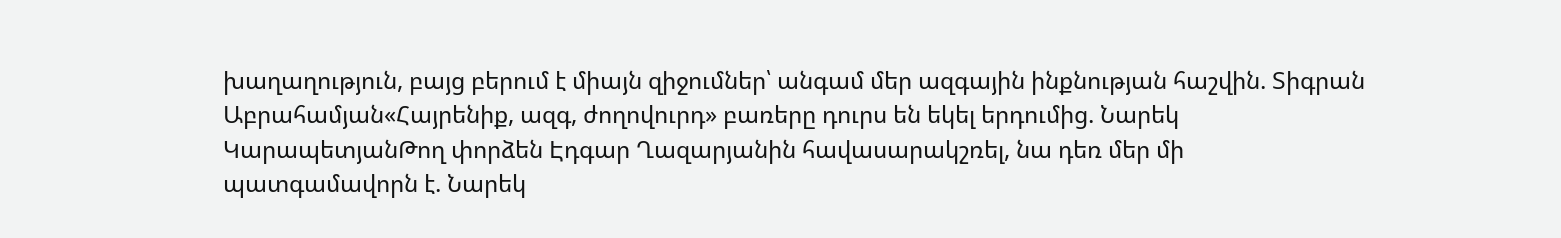խաղաղություն, բայց բերում է միայն զիջումներ՝ անգամ մեր ազգային ինքնության հաշվին. Տիգրան Աբրահամյան«Հայրենիք, ազգ, ժողովուրդ» բառերը դուրս են եկել երդումից. Նարեկ ԿարապետյանԹող փորձեն Էդգար Ղազարյանին հավասարակշռել, նա դեռ մեր մի պատգամավորն է. Նարեկ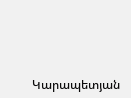Կարապետյան